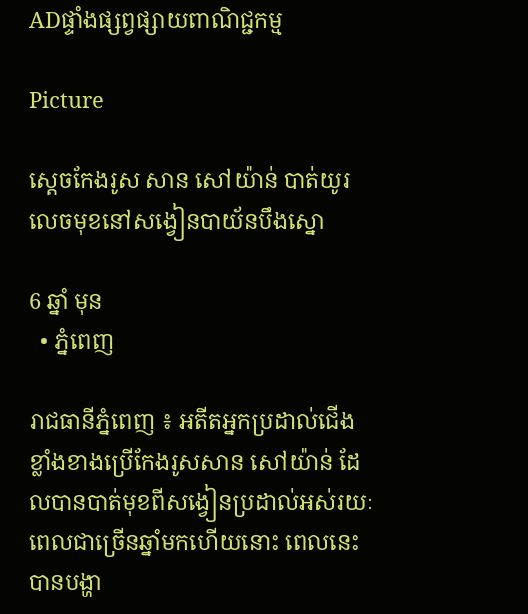ADផ្ទាំងផ្សព្វផ្សាយពាណិជ្ជកម្ម

Picture

ស្ដេចកែងរូស សាន សៅយ៉ាន់ បាត់យូរលេចមុខនៅសង្វៀនបាយ័នបឹងស្នោ

6 ឆ្នាំ មុន
  • ភ្នំពេញ

រាជធានីភ្នំពេញ ៖ អតីតអ្នកប្រដាល់ជើងខ្លាំងខាងប្រើកែងរូសសាន សៅយ៉ាន់ ដែលបានបាត់មុខពីសង្វៀនប្រដាល់អស់រយៈពេលជាច្រើនឆ្នាំមកហើយនោះ ពេលនេះបានបង្ហា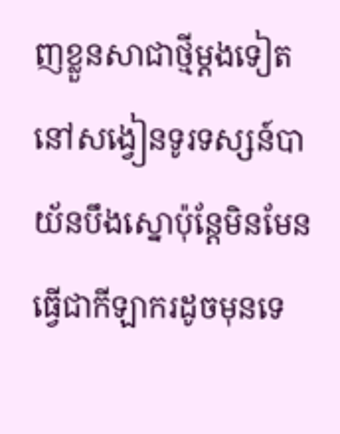ញខ្លួនសាជាថ្មីម្ដងទៀតនៅសង្វៀនទូរទស្សន៍បាយ័នបឹងស្នោប៉ុន្តែមិនមែនធ្វើជាកីឡាករដូចមុនទេ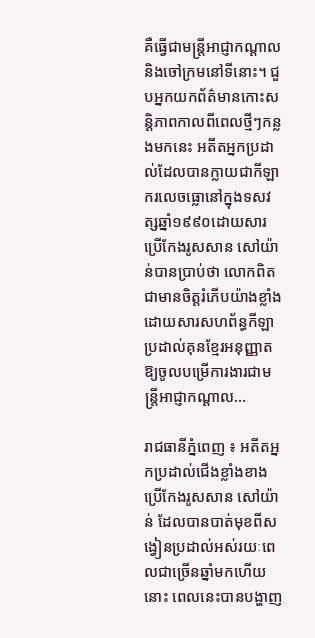គឺធ្វើជាមន្ត្រីអាជ្ញាកណ្ដាលនិងចៅក្រមនៅទីនោះ។ ជួបអ្នកយកព័ត៌មានកោះសន្តិភាពកាលពីពេលថ្មីៗកន្លងមកនេះ អតីតអ្នកប្រដាល់ដែលបានក្លាយជាកីឡាករលេចធ្លោនៅក្នុងទសវត្សឆ្នាំ១៩៩០ដោយសារប្រើកែងរូសសាន សៅយ៉ាន់បានប្រាប់ថា លោកពិតជាមានចិត្តរំភើបយ៉ាងខ្លាំងដោយសារសហព័ន្ធកីឡាប្រដាល់គុនខ្មែរអនុញ្ញាតឱ្យចូលបម្រើការងារជាមន្ត្រីអាជ្ញាកណ្ដាល…

រាជធានីភ្នំពេញ ៖ អតីតអ្នកប្រដាល់ជើងខ្លាំងខាងប្រើកែងរូសសាន សៅយ៉ាន់ ដែលបានបាត់មុខពីសង្វៀនប្រដាល់អស់រយៈពេលជាច្រើនឆ្នាំមកហើយនោះ ពេលនេះបានបង្ហាញ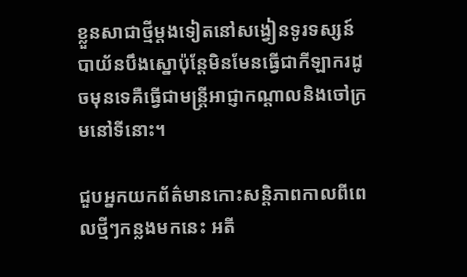ខ្លួនសាជាថ្មីម្ដងទៀតនៅសង្វៀនទូរទស្សន៍បាយ័នបឹងស្នោប៉ុន្តែមិនមែនធ្វើជាកីឡាករដូចមុនទេគឺធ្វើជាមន្ត្រីអាជ្ញាកណ្ដាលនិងចៅក្រមនៅទីនោះ។

ជួបអ្នកយកព័ត៌មានកោះសន្តិភាពកាលពីពេលថ្មីៗកន្លងមកនេះ អតី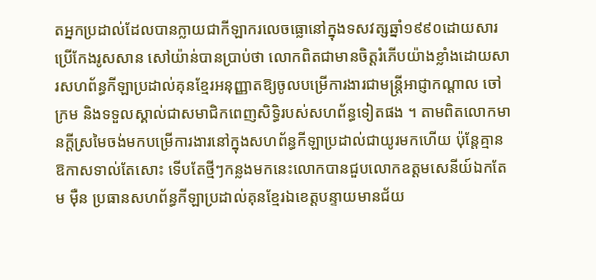តអ្នកប្រដាល់ដែលបានក្លាយជាកីឡាករលេចធ្លោនៅក្នុងទសវត្សឆ្នាំ១៩៩០ដោយសារប្រើកែងរូសសាន សៅយ៉ាន់បានប្រាប់ថា លោកពិតជាមានចិត្តរំភើបយ៉ាងខ្លាំងដោយសារសហព័ន្ធកីឡាប្រដាល់គុនខ្មែរអនុញ្ញាតឱ្យចូលបម្រើការងារជាមន្ត្រីអាជ្ញាកណ្ដាល ចៅក្រម និងទទួលស្គាល់ជាសមាជិកពេញសិទ្ធិរបស់សហព័ន្ធទៀតផង ។ តាមពិតលោកមានក្ដីស្រមៃចង់មកបម្រើការងារនៅក្នុងសហព័ន្ធកីឡាប្រដាល់ជាយូរមកហើយ ប៉ុន្តែគ្មានឱកាសទាល់តែសោះ ទើបតែថ្មីៗកន្លងមកនេះលោកបានជួបលោកឧត្តមសេនីយ៍ឯកតែម ម៉ឺន ប្រធានសហព័ន្ធកីឡាប្រដាល់គុនខ្មែរឯខេត្តបន្ទាយមានជ័យ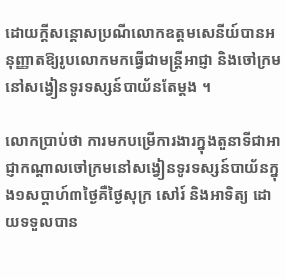ដោយក្ដីសន្ដោសប្រណីលោកឧត្តមសេនីយ៍បានអនុញ្ញាតឱ្យរូបលោកមកធ្វើជាមន្ត្រីអាជ្ញា និងចៅក្រមនៅសង្វៀនទូរទស្សន៍បាយ័នតែម្ដង ។

លោកប្រាប់ថា ការមកបម្រើការងារក្នុងតួនាទីជាអាជ្ញាកណ្ដាលចៅក្រមនៅសង្វៀនទូរទស្សន៍បាយ័នក្នុង១សប្ដាហ៍៣ថ្ងៃគឺថ្ងៃសុក្រ សៅរ៍ និងអាទិត្យ ដោយទទួលបាន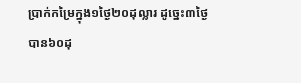ប្រាក់កម្រៃក្នុង១ថ្ងៃ២០ដុល្លារ ដូច្នេះ៣ថ្ងៃបាន៦០ដុ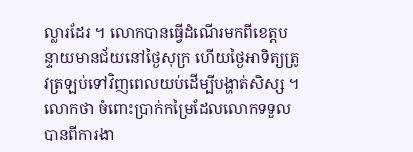ល្លារដែរ ។ លោកបានធ្វើដំណើរមកពីខេត្តបន្ទាយមានជ័យនៅថ្ងៃសុក្រ ហើយថ្ងៃអាទិត្យត្រូវត្រឡប់ទៅវិញពេលយប់ដើម្បីបង្ហាត់សិស្ស ។ លោកថា ចំពោះប្រាក់កម្រៃដែលលោកទទួលបានពីការងា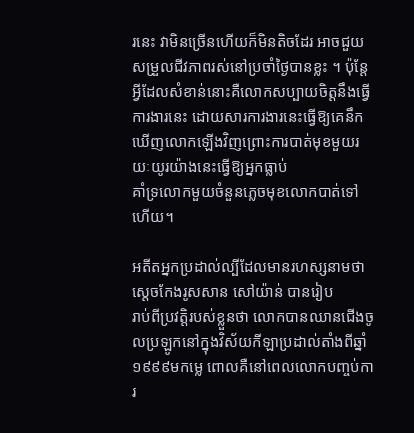រនេះ វាមិនច្រើនហើយក៏មិនតិចដែរ អាចជួយសម្រួលជីវភាពរស់នៅប្រចាំថ្ងៃបានខ្លះ ។ ប៉ុន្តែអ្វីដែលសំខាន់នោះគឺលោកសប្បាយចិត្តនឹងធ្វើការងារនេះ ដោយសារការងារនេះធ្វើឱ្យគេនឹកឃើញលោកឡើងវិញព្រោះការបាត់មុខមួយរយៈយូរយ៉ាងនេះធ្វើឱ្យអ្នកធ្លាប់
គាំទ្រលោកមួយចំនួនភ្លេចមុខលោកបាត់ទៅហើយ។

អតីតអ្នកប្រដាល់ល្បីដែលមានរហស្សនាមថា ស្ដេចកែងរូសសាន សៅយ៉ាន់ បានរៀប
រាប់ពីប្រវត្តិរបស់ខ្លួនថា លោកបានឈានជើងចូលប្រឡូកនៅក្នុងវិស័យកីឡាប្រដាល់តាំងពីឆ្នាំ១៩៩៩មកម្លេ ពោលគឺនៅពេលលោកបញ្ចប់ការ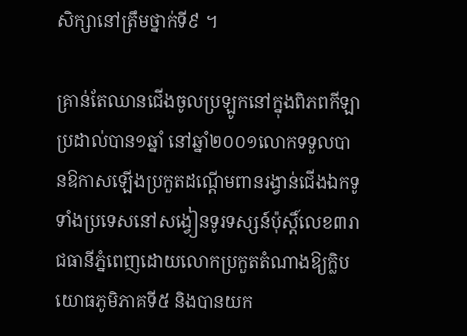សិក្សានៅត្រឹមថ្នាក់ទី៩ ។

គ្រាន់តែឈានជើងចូលប្រឡូកនៅក្នុងពិភពកីឡាប្រដាល់បាន១ឆ្នាំ នៅឆ្នាំ២០០១លោកទទួលបានឱកាសឡើងប្រកួតដណ្ដើមពានរង្វាន់ជើងឯកទូទាំងប្រទេសនៅសង្វៀនទូរទស្សន៍ប៉ុស្តិ៍លេខ៣រាជធានីភ្នំពេញដោយលោកប្រកួតតំណាងឱ្យក្លិបយោធភូមិភាគទី៥ និងបានយក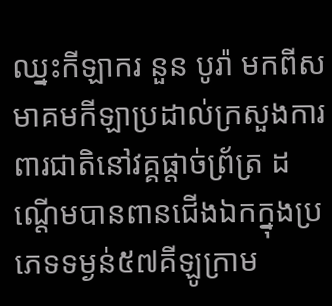ឈ្នះកីឡាករ នួន បូរ៉ា មកពីសមាគមកីឡាប្រដាល់ក្រសួងការពារជាតិនៅវគ្គផ្ដាច់ព្រ័ត្រ ដណ្ដើមបានពានជើងឯកក្នុងប្រភេទទម្ងន់៥៧គីឡូក្រាម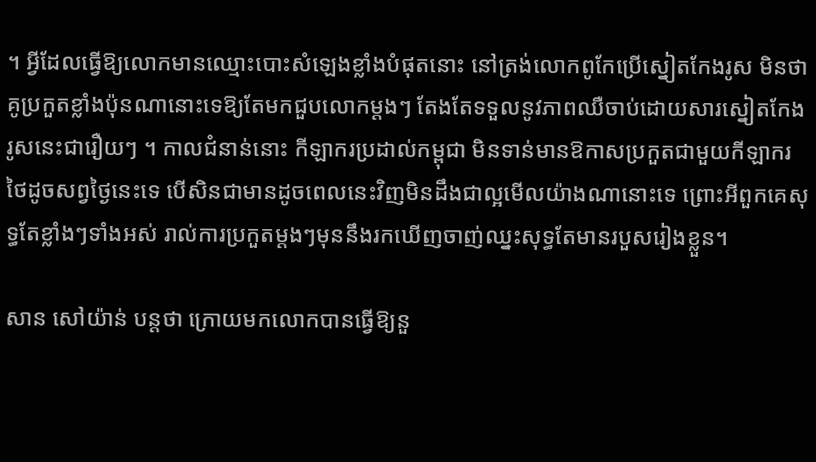។ អ្វីដែលធ្វើឱ្យលោកមានឈ្មោះបោះសំឡេងខ្លាំងបំផុតនោះ នៅត្រង់លោកពូកែប្រើស្នៀតកែងរូស មិនថាគូប្រកួតខ្លាំងប៉ុនណានោះទេឱ្យតែមកជួបលោកម្ដងៗ តែងតែទទួលនូវភាពឈឺចាប់ដោយសារស្នៀតកែងរូសនេះជារឿយៗ ។ កាលជំនាន់នោះ កីឡាករប្រដាល់កម្ពុជា មិនទាន់មានឱកាសប្រកួតជាមួយកីឡាករថៃដូចសព្វថ្ងៃនេះទេ បើសិនជាមានដូចពេលនេះវិញមិនដឹងជាល្អមើលយ៉ាងណានោះទេ ព្រោះអីពួកគេសុទ្ធតែខ្លាំងៗទាំងអស់ រាល់ការប្រកួតម្ដងៗមុននឹងរកឃើញចាញ់ឈ្នះសុទ្ធតែមានរបួសរៀងខ្លួន។

សាន សៅយ៉ាន់ បន្តថា ក្រោយមកលោកបានធ្វើឱ្យនួ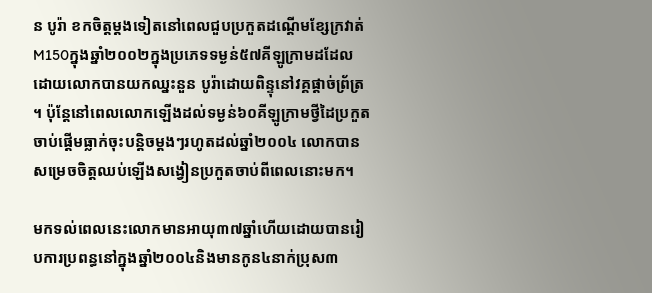ន បូរ៉ា ខកចិត្តម្ដងទៀតនៅពេលជួបប្រកួតដណ្ដើមខ្សែក្រវាត់M150ក្នុងឆ្នាំ២០០២ក្នុងប្រភេទទម្ងន់៥៧គីឡូក្រាមដដែលដោយលោកបានយកឈ្នះនួន បូរ៉ាដោយពិន្ទុនៅវគ្គផ្ដាច់ព្រ័ត្រ ។ ប៉ុន្តែនៅពេលលោកឡើងដល់ទម្ងន់៦០គីឡូក្រាមថ្វីដៃប្រកួតចាប់ផ្ដើមធ្លាក់ចុះបន្តិចម្ដងៗរហូតដល់ឆ្នាំ២០០៤ លោកបានសម្រេចចិត្តឈប់ឡើងសង្វៀនប្រកួតចាប់ពីពេលនោះមក។

មកទល់ពេលនេះលោកមានអាយុ៣៧ឆ្នាំហើយដោយបានរៀបការប្រពន្ធនៅក្នុងឆ្នាំ២០០៤និងមានកូន៤នាក់ប្រុស៣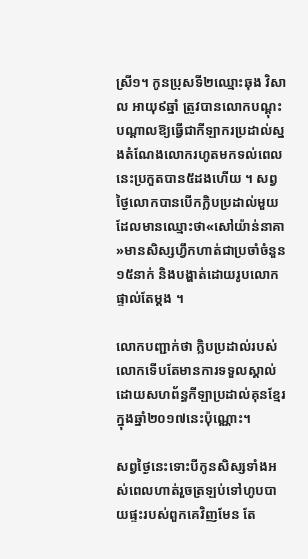ស្រី១។ កូនប្រុសទី២ឈ្មោះឆុង វិសាល អាយុ៩ឆ្នាំ ត្រូវបានលោកបណ្ដុះបណ្ដាលឱ្យធ្វើជាកីឡាករប្រដាល់ស្នងតំណែងលោករហូតមកទល់ពេលនេះប្រកួតបាន៥ដងហើយ ។ សព្វថ្ងៃលោកបានបើកក្លិបប្រដាល់មួយដែលមានឈ្មោះថា«សៅយ៉ាន់នាគា»មានសិស្សហ្វឹកហាត់ជាប្រចាំចំនួន១៥នាក់ និងបង្ហាត់ដោយរូបលោកផ្ទាល់តែម្ដង ។

លោកបញ្ជាក់ថា ក្លិបប្រដាល់របស់លោកទើបតែមានការទទួលស្គាល់ដោយសហព័ន្ធកីឡាប្រដាល់គុនខ្មែរក្នុងឆ្នាំ២០១៧នេះប៉ុណ្ណោះ។

សព្វថ្ងៃនេះទោះបីកូនសិស្សទាំងអស់ពេលហាត់រួចត្រឡប់ទៅហូបបាយផ្ទះរបស់ពួកគេវិញមែន តែ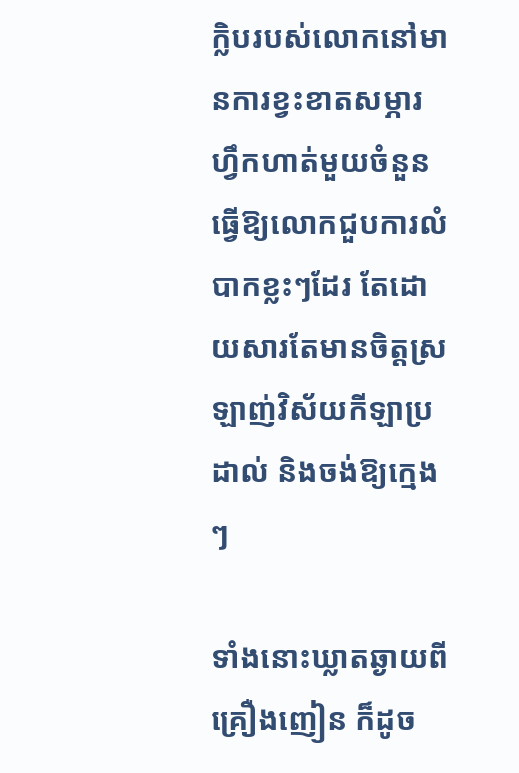ក្លិបរបស់លោកនៅមានការខ្វះខាតសម្ភារហ្វឹកហាត់មួយចំនួន ធ្វើឱ្យលោកជួបការលំបាកខ្លះៗដែរ តែដោយសារតែមានចិត្តស្រឡាញ់វិស័យកីឡាប្រដាល់ និងចង់ឱ្យក្មេងៗ

ទាំងនោះឃ្លាតឆ្ងាយពីគ្រឿងញៀន ក៏ដូច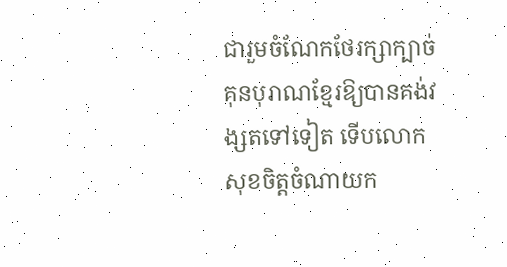ជារួមចំណែកថែរក្សាក្បាច់គុនបុរាណខ្មែរឱ្យបានគង់វង្សតទៅទៀត ទើបលោកសុខចិត្តចំណាយក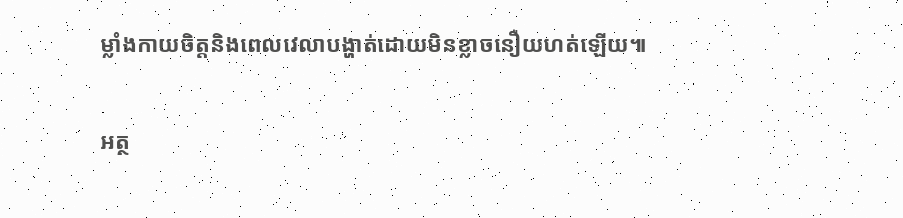ម្លាំងកាយចិត្តនិងពេលវេលាបង្ហាត់ដោយមិនខ្លាចនឿយហត់ឡើយ៕

អត្ថ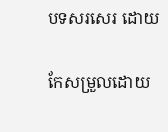បទសរសេរ ដោយ

កែសម្រួលដោយ